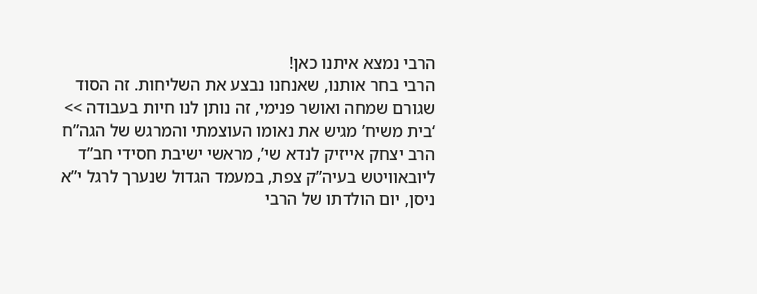הרבי נמצא איתנו כאן!
הרבי בחר אותנו, שאנחנו נבצע את השליחות. זה הסוד שגורם שמחה ואושר פנימי, זה נותן לנו חיות בעבודה >> ‘בית משיח’ מגיש את נאומו העוצמתי והמרגש של הגה”ח הרב יצחק אייזיק לנדא שי’, מראשי ישיבת חסידי חב”ד ליובאוויטש בעיה”ק צפת, במעמד הגדול שנערך לרגל י”א ניסן, יום הולדתו של הרבי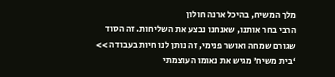מלך המשיח, בהיכל ארנה חולון
הרבי בחר אותנו, שאנחנו נבצע את השליחות. זה הסוד שגורם שמחה ואושר פנימי, זה נותן לנו חיות בעבודה >> ‘בית משיח’ מגיש את נאומו העוצמתי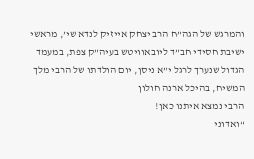והמרגש של הגה”ח הרב יצחק אייזיק לנדא שי’, מראשי ישיבת חסידי חב”ד ליובאוויטש בעיה”ק צפת, במעמד הגדול שנערך לרגל י”א ניסן, יום הולדתו של הרבי מלך המשיח, בהיכל ארנה חולון
הרבי נמצא איתנו כאן!
“ואדוני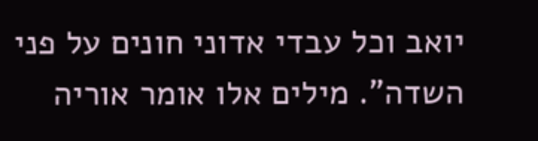יואב וכל עבדי אדוני חונים על פני השדה”. מילים אלו אומר אוריה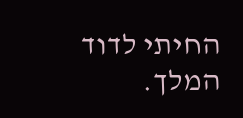החיתי לדוד המלך.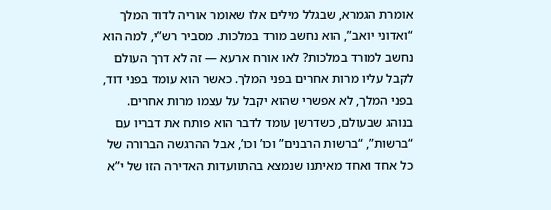אומרת הגמרא, שבגלל מילים אלו שאומר אוריה לדוד המלך “ואדוני יואב”, הוא נחשב מורד במלכות. מסביר רש”י, למה הוא נחשב למורד במלכות? לאו אורח ארעא — זה לא דרך העולם לקבל עליו מרות אחרים בפני המלך. כאשר הוא עומד בפני דוד, בפני המלך, לא אפשרי שהוא יקבל על עצמו מרות אחרים.
בנוהג שבעולם, כשדרשן עומד לדבר הוא פותח את דבריו עם “ברשות”, “ברשות הרבנים” וכו’ וכו’, אבל ההרגשה הברורה של כל אחד ואחד מאיתנו שנמצא בהתוועדות האדירה הזו של י”א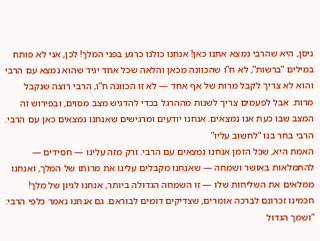ניסן, היא שהרבי נמצא אתנו כאן! אנחנו כולנו כרגע בפני המלך! לכן, אני לא פותח במילים “ברשות”, לא ח”ו שהכוונה מכאן והלאה שכל אחד יגיד שהוא נמצא עם הרבי והוא לא צריך לקבל מרות של אף אחד — לא זו הכוונה ח”ו, הרבי רוצה שנקבל מרות. אבל לפעמים צריך לשנות מההרגל בכדי להדגיש מצב מסוים, ובפירוש זה המצב שבו כעת אנו נמצאים. אנחנו יודעים ומרגישים שאנחנו נמצאים כאן עם הרבי.
הרבי בחר בנו “לחשוב עליו”
האמת היא, שכל הזמן אנחנו נמצאים עם הרבי. ורק מזה עלינו — חסידים — להתמלאות באושר ושמחה — שאנחנו מקבלים עלינו את מרותו של המלך, ואנחנו ממלאים את השליחות שלו — זו השמחה הגדולה ביותר, אנחנו לגיון של מלך!
חכמינו זכרונם לברכה אומרים, שצדיקים דומים לבוראם. גם אנחנו נאמר כלפי הרבי: “ושמך הגדול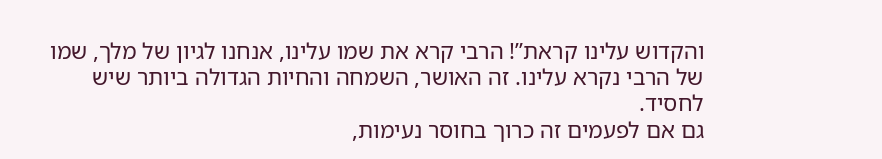והקדוש עלינו קראת”! הרבי קרא את שמו עלינו, אנחנו לגיון של מלך, שמו של הרבי נקרא עלינו. זה האושר, השמחה והחיות הגדולה ביותר שיש לחסיד.
גם אם לפעמים זה כרוך בחוסר נעימות,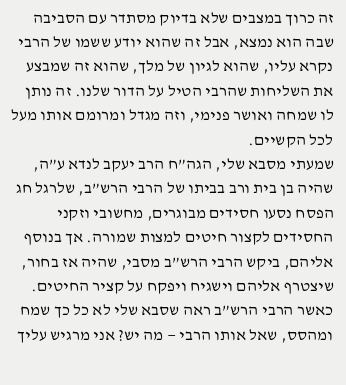זה כרוך במצבים שלא בדיוק מסתדר עם הסביבה שבה הוא נמצא, אבל זה שהוא יודע ששמו של הרבי נקרא עליו, שהוא לגיון של מלך, שהוא זה שמבצע את השליחות שהרבי הטיל על הדור שלנו. זה נותן לו שמחה ואושר פנימי, וזה מגדל ומרומם אותו מעל לכל הקשיים.
שמעתי מסבא שלי, הגה”ח הרב יעקב לנדא ע”ה, שהיה בן בית ורב בביתו של הרבי הרש”ב, שלרגל חג הפסח נסעו חסידים מבוגרים, מחשובי וזקני החסידים לקצור חיטים למצות שמורה. אך בנוסף אליהם, ביקש הרבי הרש”ב מסבי, שהיה אז בחור, שיצטרף אליהם וישגיח ויפקח על קציר החיטים. כאשר הרבי הרש”ב ראה שסבא שלי לא כל כך שמח ומהסס, שאל אותו הרבי — מה יש? אני מרגיש עליך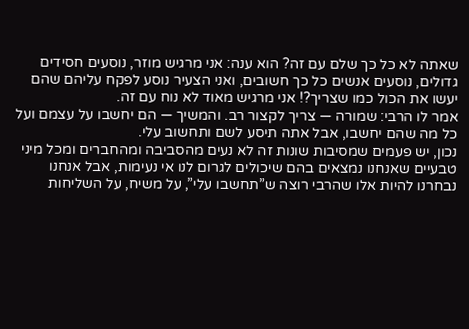שאתה לא כל כך שלם עם זה? הוא ענה: אני מרגיש מוזר, נוסעים חסידים גדולים, נוסעים אנשים כל כך חשובים, ואני הצעיר נוסע לפקח עליהם שהם יעשו את הכול כמו שצריך?! אני מרגיש מאוד לא נוח עם זה.
אמר לו הרבי: שמורה — צריך לקצור רב. והמשיך — הם יחשבו על עצמם ועל כל מה שהם יחשבו, אבל אתה תיסע לשם ותחשוב עלי.
נכון, יש פעמים שמסיבות שונות זה לא נעים מהסביבה ומהחברים ומכל מיני טבעיים שאנחנו נמצאים בהם שיכולים לגרום לנו אי נעימות, אבל אנחנו נבחרנו להיות אלו שהרבי רוצה ש”תחשבו עלי”, על משיח, על השליחות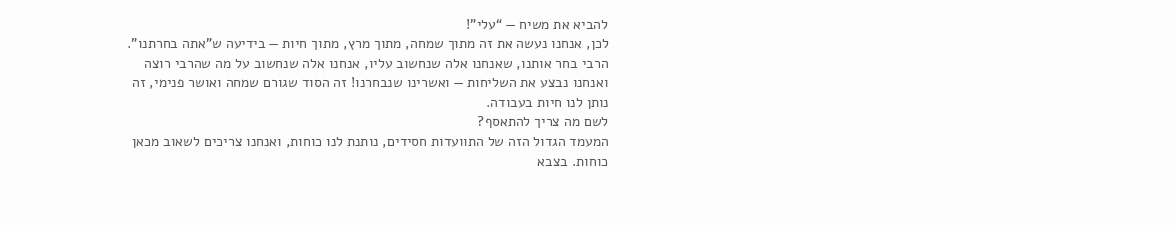להביא את משיח — “עלי”!
לכן, אנחנו נעשה את זה מתוך שמחה, מתוך מרץ, מתוך חיות — בידיעה ש”אתה בחרתנו”. הרבי בחר אותנו, שאנחנו אלה שנחשוב עליו, אנחנו אלה שנחשוב על מה שהרבי רוצה ואנחנו נבצע את השליחות — ואשרינו שנבחרנו! זה הסוד שגורם שמחה ואושר פנימי, זה נותן לנו חיות בעבודה.
לשם מה צריך להתאסף?
המעמד הגדול הזה של התוועדות חסידים, נותנת לנו כוחות, ואנחנו צריכים לשאוב מכאן כוחות. בצבא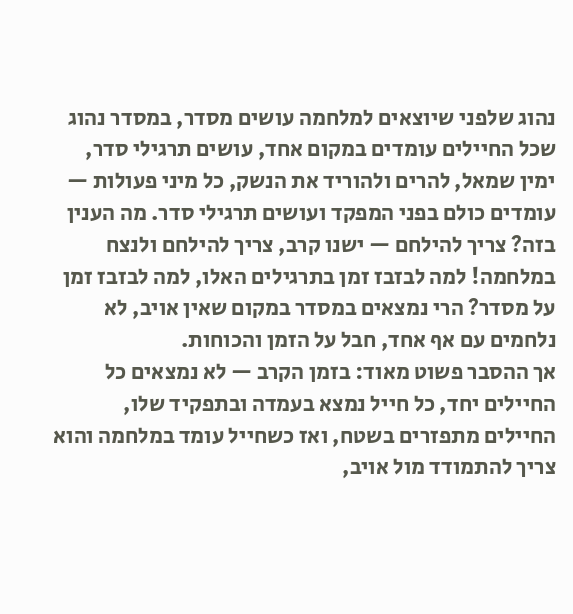נהוג שלפני שיוצאים למלחמה עושים מסדר, במסדר נהוג שכל החיילים עומדים במקום אחד, עושים תרגילי סדר, ימין שמאל, להרים ולהוריד את הנשק, כל מיני פעולות — עומדים כולם בפני המפקד ועושים תרגילי סדר. מה הענין בזה? צריך להילחם — ישנו קרב, צריך להילחם ולנצח במלחמה! למה לבזבז זמן בתרגילים האלו, למה לבזבז זמן על מסדר? הרי נמצאים במסדר במקום שאין אויב, לא נלחמים עם אף אחד, חבל על הזמן והכוחות.
אך ההסבר פשוט מאוד: בזמן הקרב — לא נמצאים כל החיילים יחד, כל חייל נמצא בעמדה ובתפקיד שלו, החיילים מתפזרים בשטח, ואז כשחייל עומד במלחמה והוא צריך להתמודד מול אויב,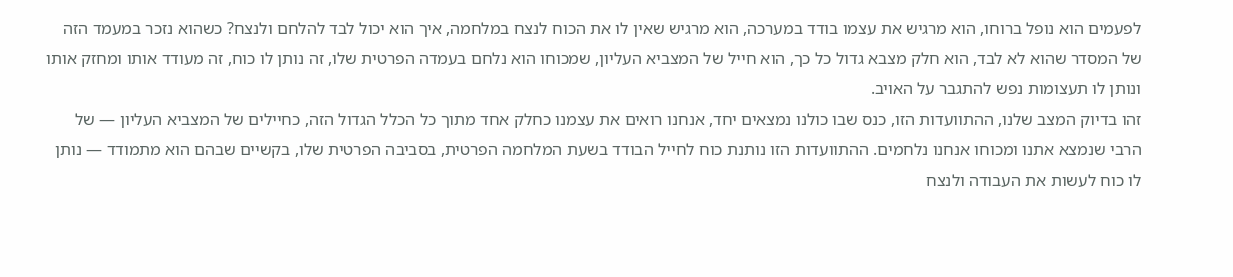לפעמים הוא נופל ברוחו, הוא מרגיש את עצמו בודד במערכה, הוא מרגיש שאין לו את הכוח לנצח במלחמה, איך הוא יכול לבד להלחם ולנצח? כשהוא נזכר במעמד הזה של המסדר שהוא לא לבד, הוא חלק מצבא גדול כל כך, הוא חייל של המצביא העליון, שמכוחו הוא נלחם בעמדה הפרטית שלו, זה נותן לו כוח, זה מעודד אותו ומחזק אותו ונותן לו תעצומות נפש להתגבר על האויב.
זהו בדיוק המצב שלנו, ההתוועדות הזו, כנס שבו כולנו נמצאים יחד, אנחנו רואים את עצמנו כחלק אחד מתוך כל הכלל הגדול הזה, כחיילים של המצביא העליון — של הרבי שנמצא אתנו ומכוחו אנחנו נלחמים. ההתוועדות הזו נותנת כוח לחייל הבודד בשעת המלחמה הפרטית, בסביבה הפרטית שלו, בקשיים שבהם הוא מתמודד — נותן לו כוח לעשות את העבודה ולנצח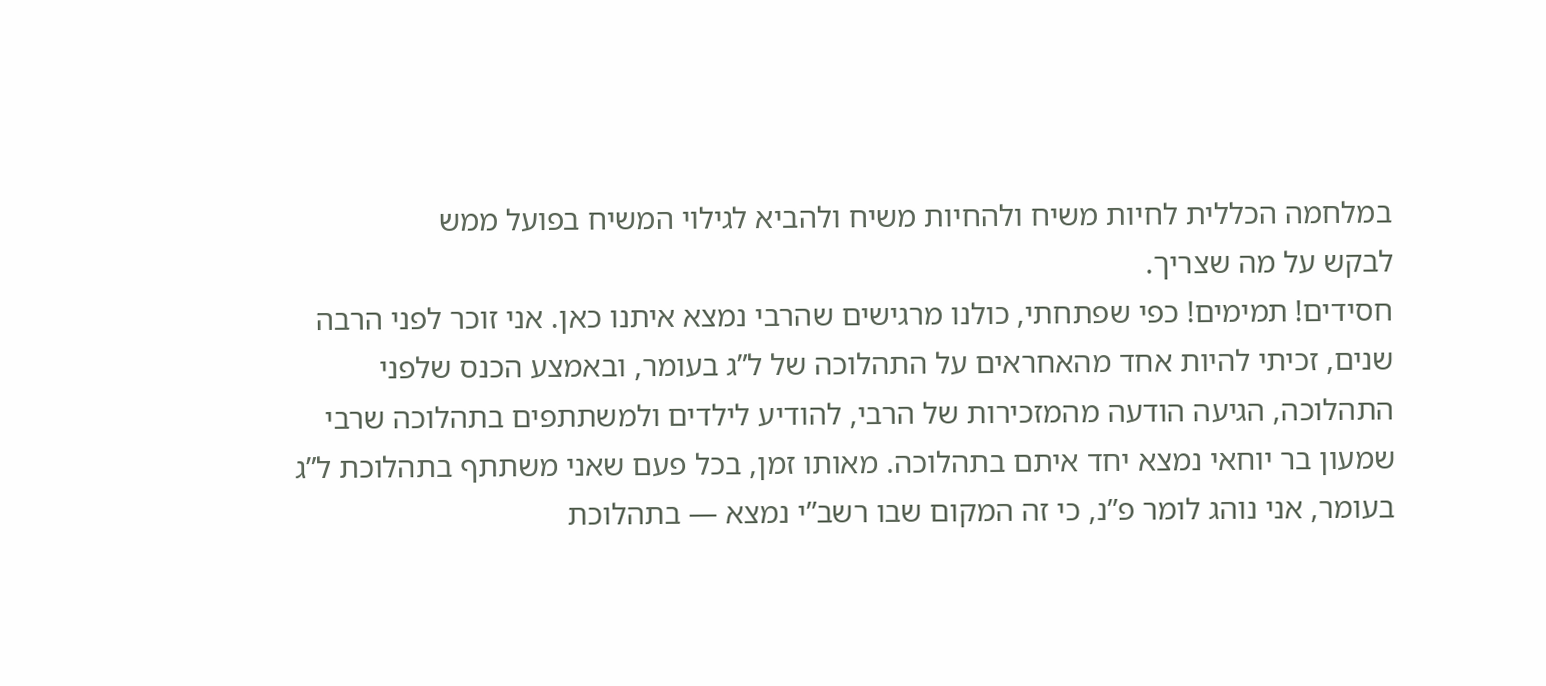במלחמה הכללית לחיות משיח ולהחיות משיח ולהביא לגילוי המשיח בפועל ממש
לבקש על מה שצריך.
חסידים! תמימים! כפי שפתחתי, כולנו מרגישים שהרבי נמצא איתנו כאן. אני זוכר לפני הרבה שנים, זכיתי להיות אחד מהאחראים על התהלוכה של ל”ג בעומר, ובאמצע הכנס שלפני התהלוכה, הגיעה הודעה מהמזכירות של הרבי, להודיע לילדים ולמשתתפים בתהלוכה שרבי שמעון בר יוחאי נמצא יחד איתם בתהלוכה. מאותו זמן, בכל פעם שאני משתתף בתהלוכת ל”ג בעומר, אני נוהג לומר פ”נ, כי זה המקום שבו רשב”י נמצא — בתהלוכת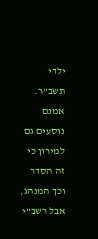ילדי תשב”ר. אמנם נוסעים גם למירון כי זה הסדר וכך המנהג, אבל רשב”י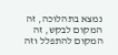נמצא בתהלוכה, זה המקום לבקש, זה המקום להתפלל וזה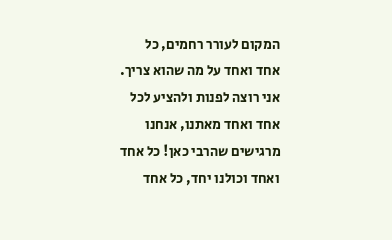המקום לעורר רחמים, כל אחד ואחד על מה שהוא צריך.
אני רוצה לפנות ולהציע לכל אחד ואחד מאתנו, אנחנו מרגישים שהרבי כאן! כל אחד ואחד וכולנו יחד, כל אחד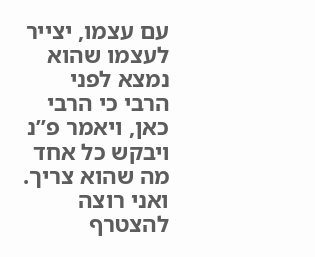עם עצמו, יצייר לעצמו שהוא נמצא לפני הרבי כי הרבי כאן, ויאמר פ”נ ויבקש כל אחד מה שהוא צריך. ואני רוצה להצטרף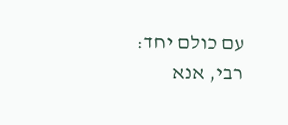עם כולם יחד: רבי, אנא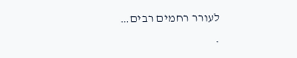לעורר רחמים רבים…
.